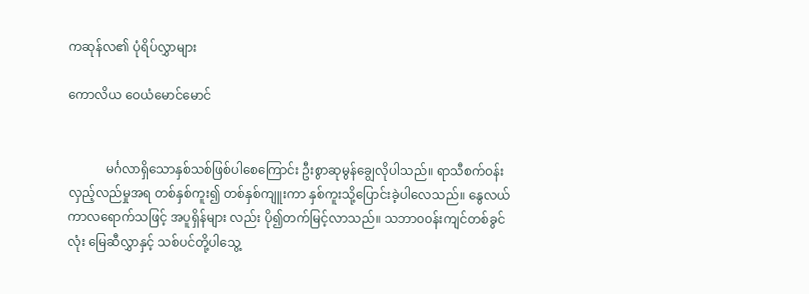ကဆုန်လ၏ ပုံရိပ်လွှာများ

ကောလိယ ဝေယံမောင်မောင်


            မင်္ဂလာရှိသောနှစ်သစ်ဖြစ်ပါစေကြောင်း ဦးစွာဆုမွန်ချွေလိုပါသည်။ ရာသီစက်ဝန်းလှည့်လည်မှုအရ တစ်နှစ်ကူး၍ တစ်နှစ်ကျူးကာ နှစ်ကူးသို့ပြောင်းခဲ့ပါလေသည်။ နွေလယ်ကာလရောက်သဖြင့် အပူရှိန်များ လည်း ပို၍တက်မြင့်လာသည်။ သဘာ၀၀န်းကျင်တစ်ခွင်လုံး မြေဆီလွှာနှင့် သစ်ပင်တို့ပါသွေ့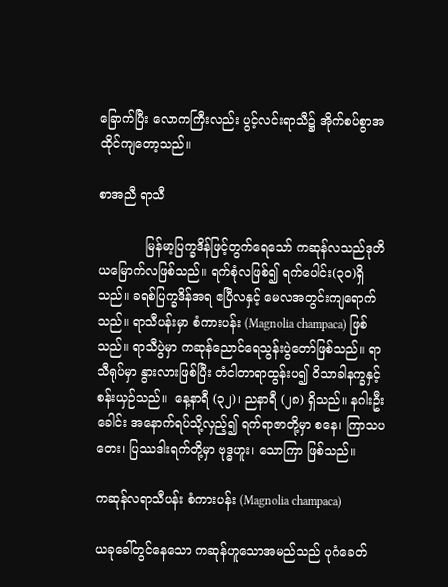ခြောက်ပြီး လောကကြီးလည်း ပွင့်လင်းရာသီ၌ အိုက်စပ်စွာအထိုင်ကျတော့သည်။

စာအညီ ရာသီ

            မြန်မာ့ပြက္ခဒိန်ဖြင့်တွက်ရေသော် ကဆုန်လသည်ဒုတိယမြောက်လဖြစ်သည်။ ရက်စုံလဖြစ်၍ ရက်ပေါင်း(၃၀)ရှိသည်။ ခရစ်ပြက္ခဒိန်အရ ဧပြီလနှင့် မေလအတွင်းကျရောက်သည်။ ရာသီပန်းမှာ စံကားပန်း (Magnolia champaca) ဖြစ်သည်။ ရာသီပွဲမှာ ကဆုန်ညောင်ရေသွန်းပွဲတော်ဖြစ်သည်။ ရာသီရုပ်မှာ နွားလားဖြစ်ပြီး တံငါတာရာထွန်းပ၍ ဝိသာခါနက္ခနှင့် စန်းယှဉ်သည်။  နေ့နာရီ (၃၂)၊ ညနာရီ (၂၈) ရှိသည်။ နဂါးဦးခေါင်း အနောက်ရပ်သို့လှည့်၍ ရက်ရာဇာတို့မှာ စနေ၊ ကြာသပတေး၊ ပြဿဒါးရက်တို့မှာ ဗုဒ္ဓဟူး၊ သောကြာ ဖြစ်သည်။

ကဆုန်လရာသီပန်း စံကားပန်း (Magnolia champaca)

ယခုခေါ်တွင်နေသော ကဆုန်ဟူသောအမည်သည် ပုဂံခေတ်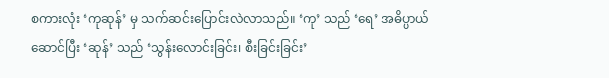စကားလုံး ‘ကုဆုန်’ မှ သက်ဆင်းပြောင်းလဲလာသည်။ ‘ကု’ သည် ‘ရေ’ အဓိပ္ပာယ်ဆောင်ပြီး ‘ဆုန်’ သည် ‘သွန်းလောင်းခြင်း၊ စီးခြင်းခြင်း’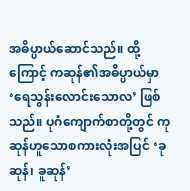အဓိပ္ပာယ်ဆောင်သည်။ ထို့ကြောင့် ကဆုန်၏အဓိပ္ပာယ်မှာ ‘ရေသွန်းလောင်းသောလ’ ဖြစ်သည်။ ပုဂံကျောက်စာတို့တွင် ကုဆုန်ဟူသောစကားလုံးအပြင် ‘ခုဆုန်၊ ခူဆုန်’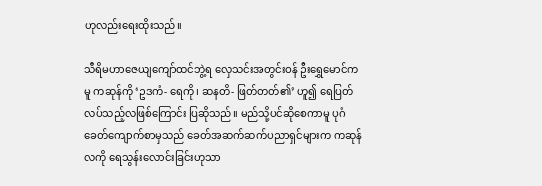ဟုလည်းရေးထိုးသည်။

သီရိမဟာဇေယျကျော်ထင်ဘွဲ့ရ လှေသင်းအတွင်းဝန် ဦးရွှေမောင်ကမူ ကဆုန်ကို ‘ဥဒကံ- ရေကို၊ ဆနတိ- ဖြတ်တတ်၏’ ဟူ၍ ရေပြတ်လပ်သည့်လဖြစ်ကြောင်း ပြဆိုသည်။ မည်သို့ပင်ဆိုစေကာမူ ပုဂံခေတ်ကျောက်စာမှသည် ခေတ်အဆက်ဆက်ပညာရှင်များက ကဆုန်လကို ရေသွန်းလောင်းခြင်းဟုသာ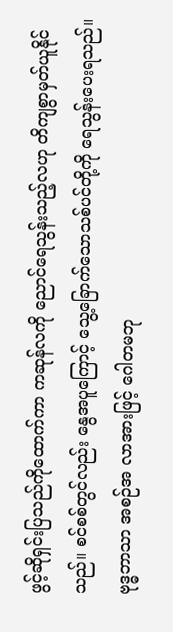ဖွင့်ဆိုရှင်းပြသည်ကိုထောက်ကာ ကဆုန်လကို ညောင်ရေသွန်းသည့်လဟု တိကျစွာမှတ်ယူနိုင်သည်။ စင်စစ်တွင်လည်း နွေအပူကြောင့် သွေ့ခြောက်သောသစ်ပင်တို့ကို ရေသွန်းပေးရသည်။ ဗုဒ္ဓဘာသာ အစဉ်အ လာအားဖြင့် ဂေါတမဘု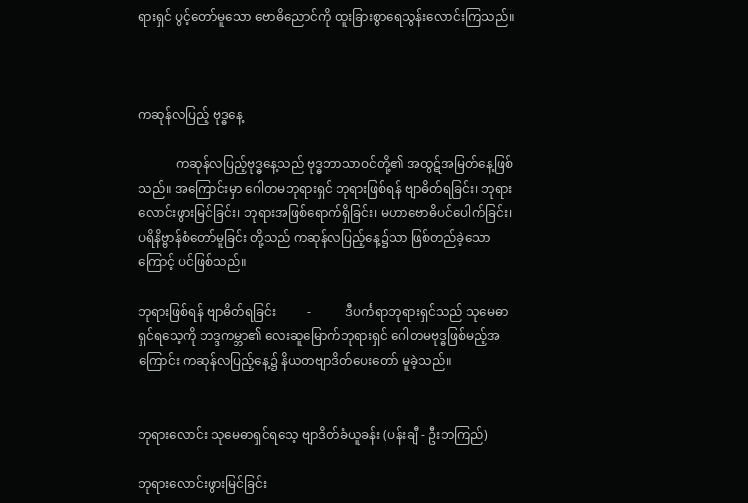ရားရှင် ပွင့်တော်မူသော ဗောဓိညောင်ကို ထူးခြားစွာရေသွန်းလောင်းကြသည်။



ကဆုန်လပြည့် ဗုဒ္ဓနေ့

            ကဆုန်လပြည့်ဗုဒ္ဓနေ့သည် ဗုဒ္ဓဘာသာဝင်တို့၏ အထွဋ်အမြတ်နေ့ဖြစ်သည်။ အကြောင်းမှာ ဂေါတမဘုရားရှင် ဘုရားဖြစ်ရန် ဗျာဓိတ်ရခြင်း၊ ဘုရားလောင်းဖွားမြင်ခြင်း၊ ဘုရားအဖြစ်ရောက်ရှိခြင်း၊ မဟာဗောဓိပင်ပေါက်ခြင်း၊ ပရိနိဗ္ဗာန်စံတော်မူခြင်း တို့သည် ကဆုန်လပြည့်နေ့၌သာ ဖြစ်တည်ခဲ့သောကြောင့် ပင်ဖြစ်သည်။

ဘုရားဖြစ်ရန် ဗျာဓိတ်ရခြင်း          -           ဒီပင်္ကရာဘုရားရှင်သည် သုမေဓာရှင်ရသေ့ကို ဘဒ္ဒကမ္ဘာ၏ လေးဆူမြောက်ဘုရားရှင် ဂေါတမဗုဒ္ဓဖြစ်မည့်အကြောင်း ကဆုန်လပြည့်နေ့၌ နိယတဗျာဒိတ်ပေးတော် မူခဲ့သည်။


ဘုရားလောင်း သုမေဓာရှင်ရသေ့ ဗျာဒိတ်ခံယူခန်း (ပန်းချီ - ဦးဘကြည်)

ဘုရားလောင်းဖွားမြင်ခြင်း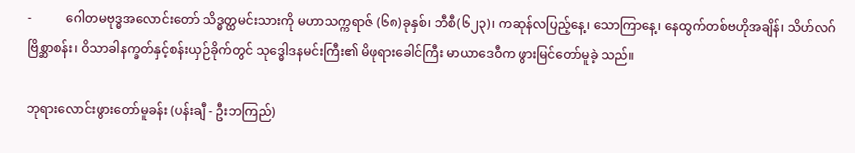-           ဂေါတမဗုဒ္ဓအလောင်းတော် သိဒ္ဓတ္ထမင်းသားကို မဟာသက္ကရာဇ် (၆၈)ခုနှစ်၊ ဘီစီ(၆၂၃)၊ ကဆုန်လပြည့်နေ့၊ သောကြာနေ့၊ နေထွက်တစ်ဗဟိုအချိန်၊ သိဟ်လဂ်ဗြိစ္ဆာစန်း၊ ဝိသာခါနက္ခတ်နှင့်စန်းယှဉ်ခိုက်တွင် သုဒ္ဓေါဒနမင်းကြီး၏ မိဖုရားခေါင်ကြီး မာယာဒေဝီက ဖွားမြင်တော်မူခဲ့ သည်။

ဘုရားလောင်းဖွားတော်မူခန်း (ပန်းချီ - ဦးဘကြည်)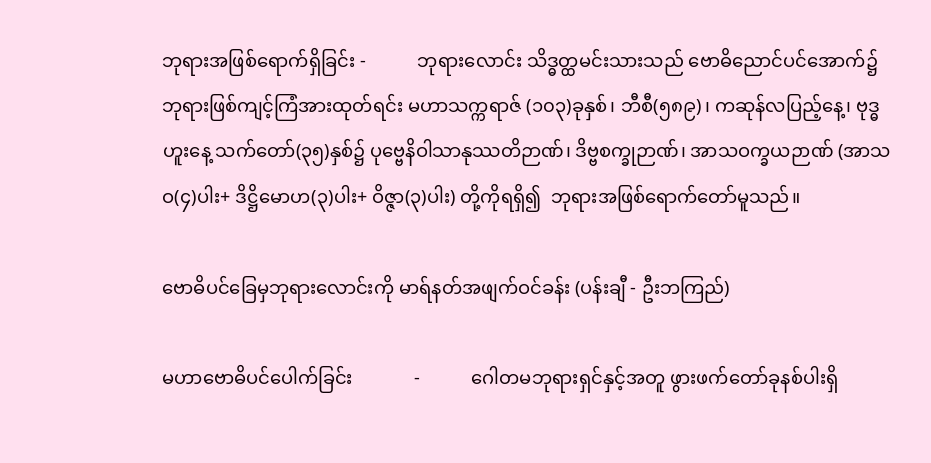ဘုရားအဖြစ်ရောက်ရှိခြင်း -           ဘုရားလောင်း သိဒ္ဓတ္ထမင်းသားသည် ဗောဓိညောင်ပင်အောက်၌ ဘုရားဖြစ်ကျင့်ကြံအားထုတ်ရင်း မဟာသက္ကရာဇ် (၁၀၃)ခုနှစ်၊ ဘီစီ(၅၈၉)၊ ကဆုန်လပြည့်နေ့၊ ဗုဒ္ဓဟူးနေ့ သက်တော်(၃၅)နှစ်၌ ပုဗ္ဗေနိဝါသာနုဿတိဉာဏ်၊ ဒိဗ္ဗစက္ခုဉာဏ်၊ အာသဝက္ခယဉာဏ် (အာသဝ(၄)ပါး+ ဒိဋ္ဌိမောဟ(၃)ပါး+ ဝိဇ္ဇာ(၃)ပါး) တို့ကိုရရှိ၍  ဘုရားအဖြစ်ရောက်တော်မူသည်။

ဗောဓိပင်ခြေမှဘုရားလောင်းကို မာရ်နတ်အဖျက်ဝင်ခန်း (ပန်းချီ - ဦးဘကြည်)

မဟာဗောဓိပင်ပေါက်ခြင်း             -           ဂေါတမဘုရားရှင်နှင့်အတူ ဖွားဖက်တော်ခုနစ်ပါးရှိ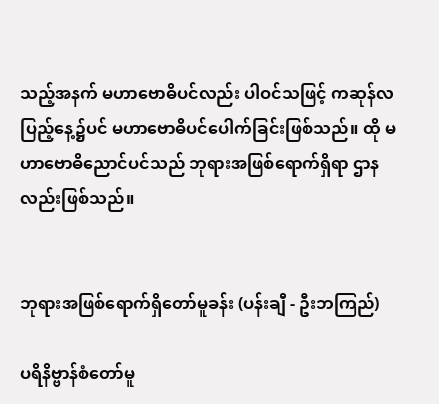သည့်အနက် မဟာဗောဓိပင်လည်း ပါဝင်သဖြင့် ကဆုန်လပြည့်နေ့၌ပင် မဟာဗောဓိပင်ပေါက်ခြင်းဖြစ်သည်။ ထို မဟာဗောဓိညောင်ပင်သည် ဘုရားအဖြစ်ရောက်ရှိရာ ဌာနလည်းဖြစ်သည်။


ဘုရားအဖြစ်ရောက်ရှိတော်မူခန်း (ပန်းချီ - ဦးဘကြည်)

ပရိနိဗ္ဗာန်စံတော်မူ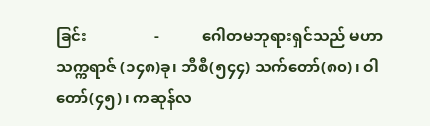ခြင်း                 -           ဂေါတမဘုရားရှင်သည် မဟာသက္ကရာဇ် (၁၄၈)ခု၊ ဘီစီ(၅၄၄) သက်တော်(၈၀)၊ ဝါတော်(၄၅)၊ ကဆုန်လ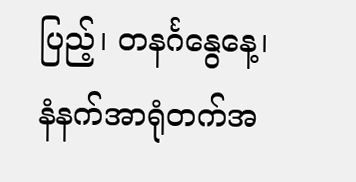ပြည့်၊ တနင်္ဂနွေနေ့၊ နံနက်အာရုံတက်အ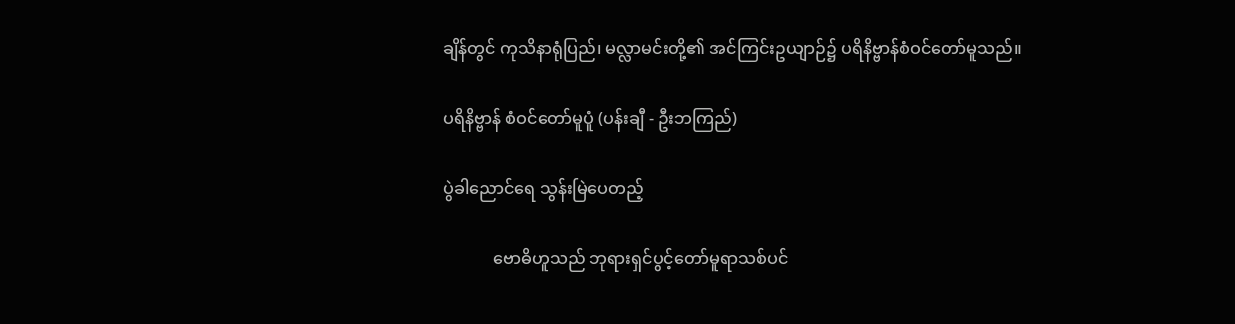ချိန်တွင် ကုသိနာရုံပြည်၊ မလ္လာမင်းတို့၏ အင်ကြင်းဥယျာဉ်၌ ပရိနိဗ္ဗာန်စံဝင်တော်မူသည်။

ပရိနိဗ္ဗာန် စံဝင်တော်မူပူံ (ပန်းချီ - ဦးဘကြည်)

ပွဲခါညောင်ရေ သွန်းမြဲပေတည့်

            ဗောဓိဟူသည် ဘုရားရှင်ပွင့်တော်မူရာသစ်ပင်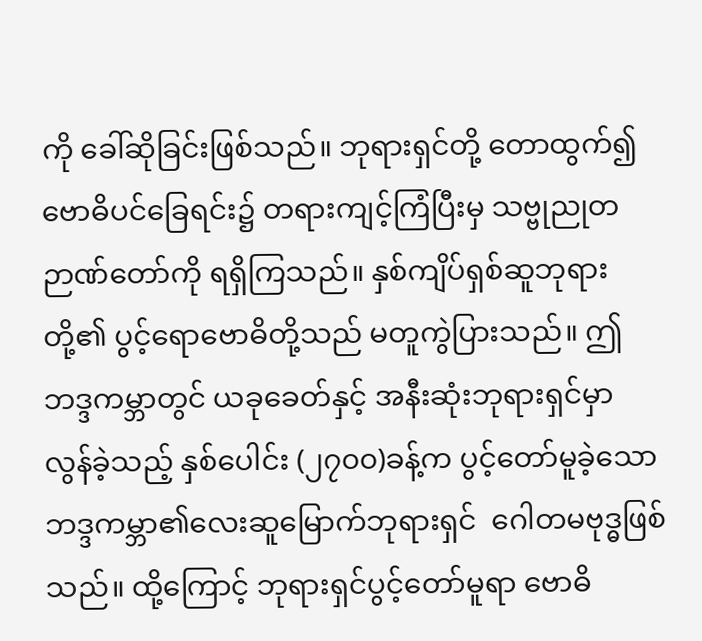ကို ခေါ်ဆိုခြင်းဖြစ်သည်။ ဘုရားရှင်တို့ တောထွက်၍ ဗောဓိပင်ခြေရင်း၌ တရားကျင့်ကြံပြီးမှ သဗ္ဗုညုတဉာဏ်တော်ကို ရရှိကြသည်။ နှစ်ကျိပ်ရှစ်ဆူဘုရားတို့၏ ပွင့်ရောဗောဓိတို့သည် မတူကွဲပြားသည်။ ဤဘဒ္ဒကမ္ဘာတွင် ယခုခေတ်နှင့် အနီးဆုံးဘုရားရှင်မှာ လွန်ခဲ့သည့် နှစ်ပေါင်း (၂၇၀၀)ခန့်က ပွင့်တော်မူခဲ့သော ဘဒ္ဒကမ္ဘာ၏လေးဆူမြောက်ဘုရားရှင်  ဂေါတမဗုဒ္ဓဖြစ်သည်။ ထို့ကြောင့် ဘုရားရှင်ပွင့်တော်မူရာ ဗောဓိ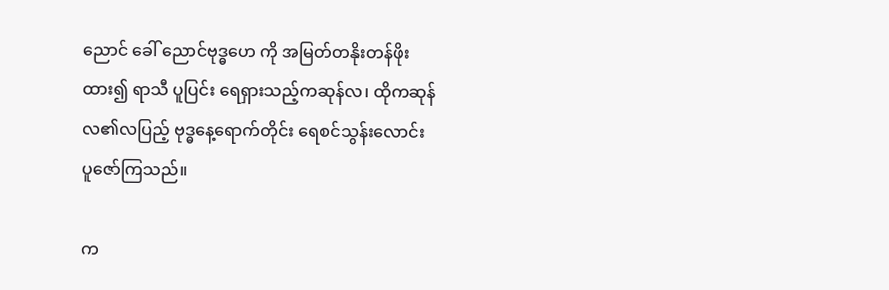ညောင် ခေါ် ညောင်ဗုဒ္ဓဟေ ကို အမြတ်တနိုးတန်ဖိုးထား၍ ရာသီ ပူပြင်း ရေရှားသည့်ကဆုန်လ၊ ထိုကဆုန်လ၏လပြည့် ဗုဒ္ဓနေ့ရောက်တိုင်း ရေစင်သွန်းလောင်း ပူဇော်ကြသည်။

က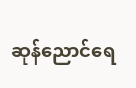ဆုန်ညောင်ရေ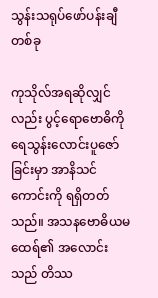သွန်းသရုပ်ဖော်ပန်းချီတစ်ခု

ကုသိုလ်အရဆိုလျှင်လည်း ပွင့်ရောဗောဓိကို ရေသွန်းလောင်းပူဇော်ခြင်းမှာ အာနိသင်ကောင်းကို ရရှိတတ်သည်။ အသနဗောဓိယမထေရ်၏ အလောင်းသည် တိဿ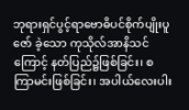ဘုရားရှင်ပွင့်ရာဗောဓိပင်စိုက်ပျိုးပူဇော် ခဲ့သော ကုသိုလ်အာနိသင်ကြောင့် နတ်ပြည်၌ဖြစ်ခြင်း၊ စကြာမင်းဖြစ်ခြင်း၊ အပါယ်လေးပါး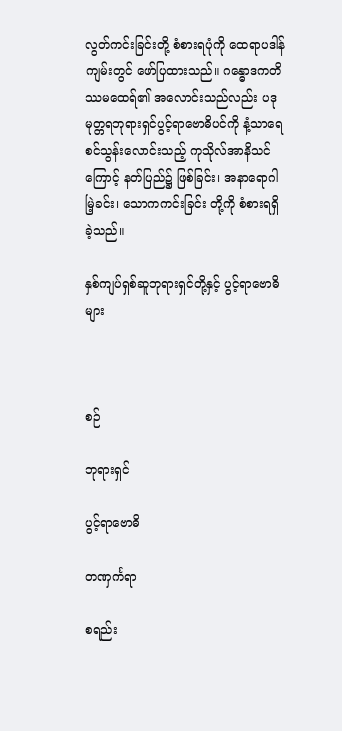လွတ်ကင်းခြင်းတို့ စံစားရပုံကို ထေရာပဒါန်ကျမ်းတွင် ဖော်ပြထားသည်။ ဂန္ဓောဒကတိဿမထေရ်၏ အလောင်းသည်လည်း ပဒုမုတ္တရဘုရားရှင်ပွင့်ရာဗောဓိပင်ကို နံ့သာရေစင်သွန်းလောင်းသည့် ကုသိုလ်အာနိသင်ကြောင့် နတ်ပြည်၌ ဖြစ်ခြင်း၊ အနာရောဂါမြဲ့ခင်း၊ သောကကင်းခြင်း တို့ကို စံစားရရှိခဲ့သည်။

နှစ်ကျပ်ရှစ်ဆူဘုရားရှင်တို့နှင့် ပွင့်ရာဗောဓိများ



စဉ်

ဘုရားရှင်

ပွင့်ရာဗောဓိ

တဏှင်္ကရာ

စရည်း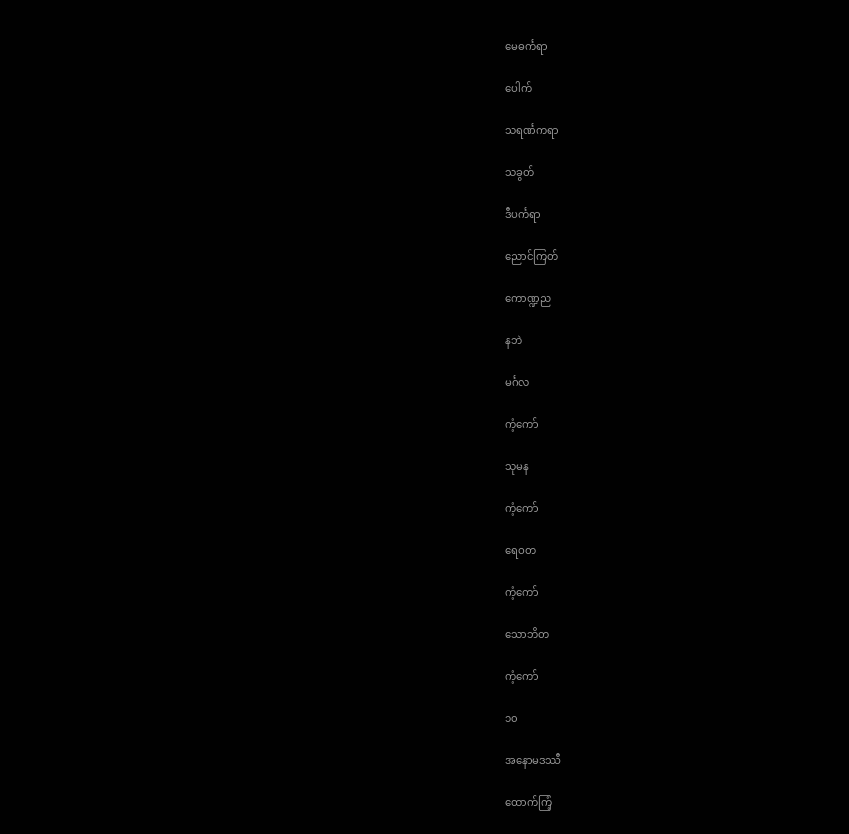မေဓင်္ကရာ

ပေါက်

သရင်္ဏကရာ

သခွတ်

ဒီပင်္ကရာ

ညောင်ကြတ်

ကောဏ္ဍည

နဘဲ

မင်္ဂလ

ကံ့ကော်

သုမန

ကံ့ကော်

ရေဝတ

ကံ့ကော်

သောဘိတ

ကံ့ကော်

၁၀

အနောမဒဿီ

ထောက်ကြံ့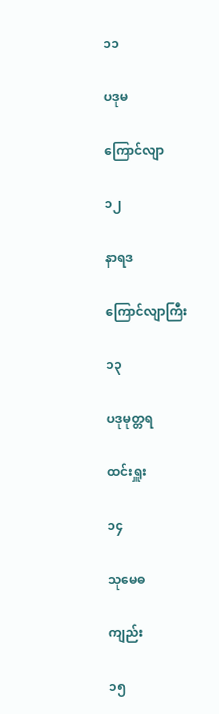၁၁

ပဒုမ

ကြောင်လျာ

၁၂

နာရဒ

ကြောင်လျာကြီး

၁၃

ပဒုမုတ္တရ

ထင်းရှူး

၁၄

သုမေဓ

ကျည်း

၁၅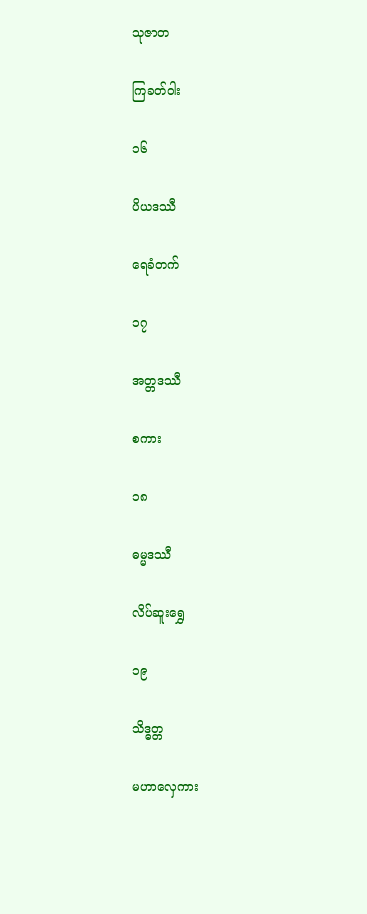သုဇာတ

ကြခတ်ဝါး

၁၆

ပိယဒဿီ

ရေခံတက်

၁၇

အတ္တဒဿီ

စကား

၁၈

ဓမ္မဒဿီ

လိပ်ဆူးရွှေ

၁၉

သိဒ္ဓတ္တ

မဟာလှေကား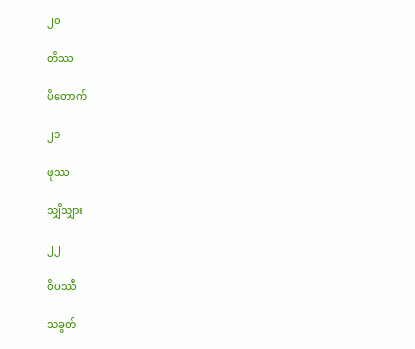၂၀

တိဿ

ပိတောက်

၂၁

ဖုဿ

သျှိသျှား

၂၂

ဝိပဿီ

သခွတ်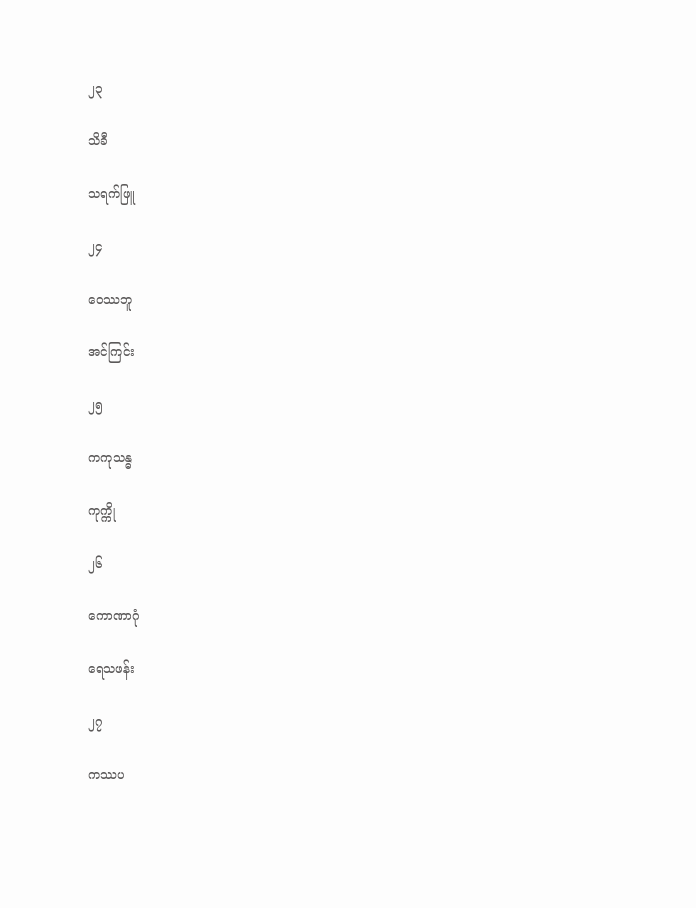၂၃

သိခီ

သရက်ဖြူ

၂၄

ဝေဿဘူ

အင်ကြင်း

၂၅

ကကုသန္ဓ

ကုက္ကို

၂၆

ကောဏာဂုံ

ရေသဖန်း

၂၇

ကဿပ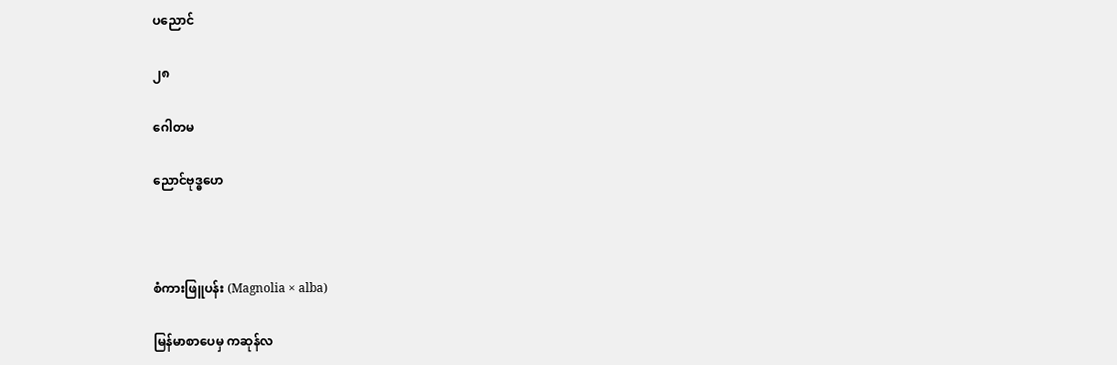ပညောင်

၂၈

ဂေါတမ

ညောင်ဗုဒ္ဓဟေ



စံကားဖြူပန်း (Magnolia × alba)

မြန်မာစာပေမှ ကဆုန်လ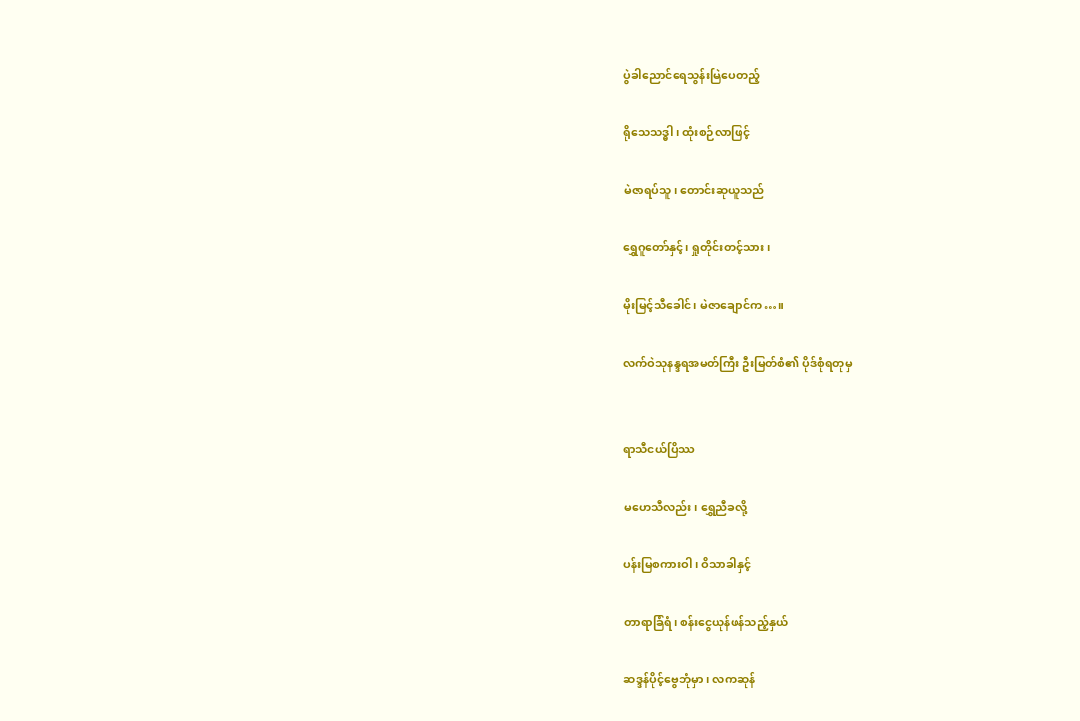ပွဲခါညောင်ရေသွန်းမြဲပေတည့်

ရိုသေသဒ္ဓါ၊ ထုံးစဉ်လာဖြင့်

မဲဇာရပ်သူ၊ တောင်းဆုယူသည်

ရွှေဂူတော်နှင့်၊ ရှုတိုင်းတင့်သား၊

မိုးမြင့်သီခေါင်၊ မဲဇာချောင်က…။

လက်ဝဲသုနန္ဒရအမတ်ကြီး ဦးမြတ်စံ၏ ပိုဒ်စုံရတုမှ


ရာသီငယ်ပြိဿ

မဟေသီလည်း၊ ရွှေညီခလို့

ပန်းမြစကားဝါ၊ ဝိသာခါနှင့်

တာရာခြံရံ၊ စန်းငွေယုန်ဖန်သည့်နှယ်

ဆဒ္ဒန်ပိုင့်ဗွေဘုံမှာ၊ လကဆုန်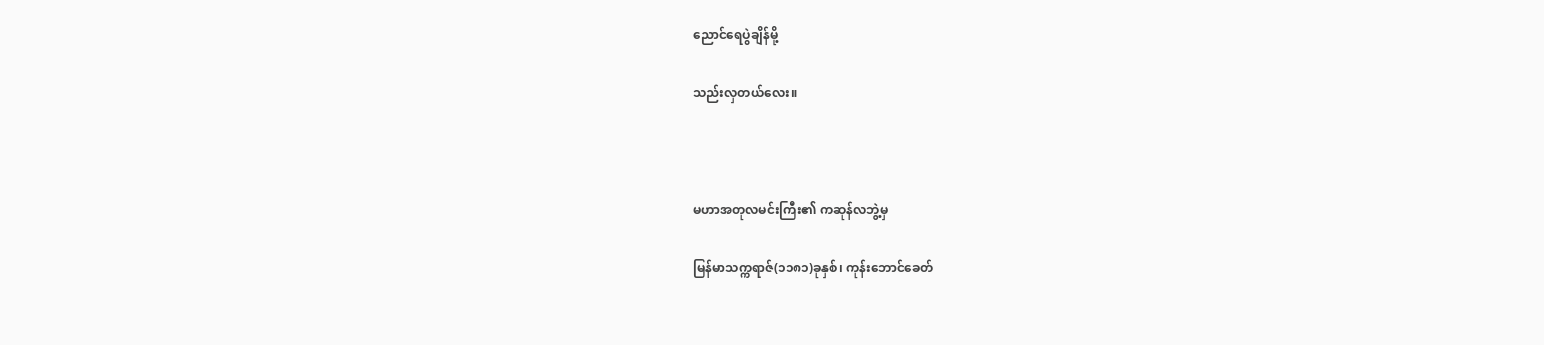ညောင်ရေပွဲချိန်မို့

သည်းလှတယ်လေး။



မဟာအတုလမင်းကြီး၏ ကဆုန်လဘွဲ့မှ

မြန်မာသက္ကရာဇ်(၁၁၈၁)ခုနှစ်၊ ကုန်းဘောင်ခေတ်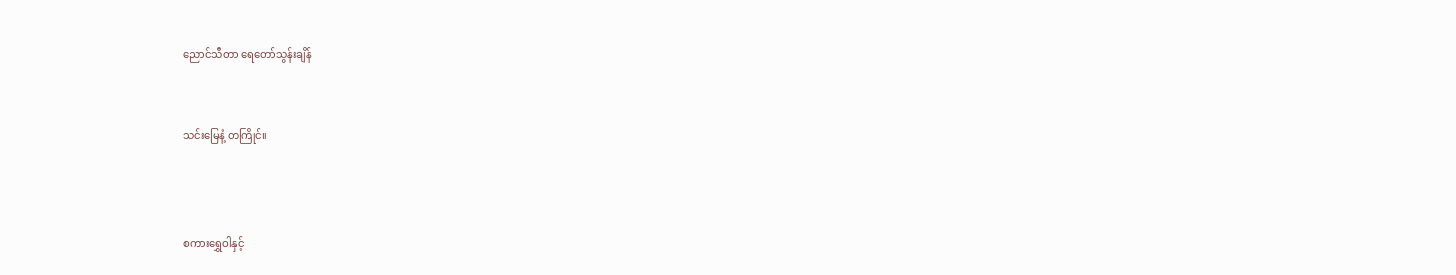ညောင်သီတာ ရေတော်သွန်းချိန်


သင်းမြေနံ့ တကြိုင်။



စကားရွှေဝါနှင့်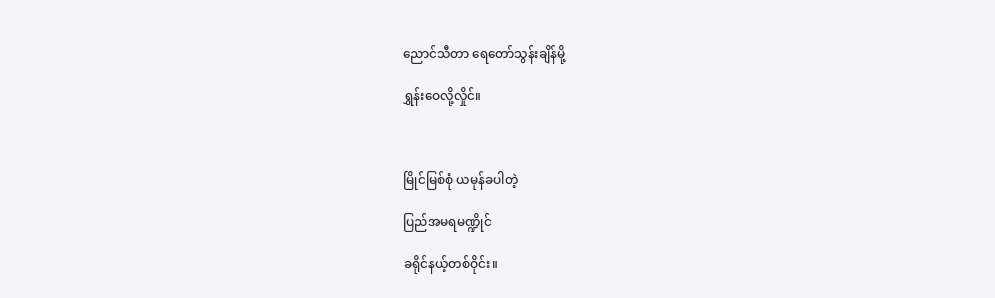ညောင်သီတာ ရေတော်သွန်းချိန်မို့

ရွှန်းဝေလို့လှိုင်။



မြိုင်မြစ်စုံ ယမုန်ခပါတဲ့

ပြည်အမရမဏ္ဍိုင်

ခရိုင်နယ့်တစ်ဝိုင်း။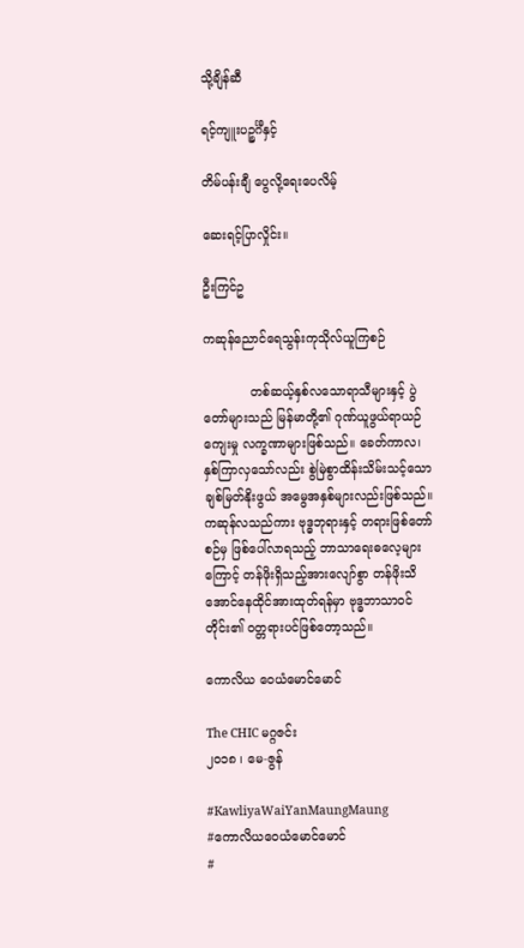သို့ချိန်ဆီ

ရင့်ကျူးပဉ္စင်္ဂီနှင့်

တိမ်ပန်းချီ ပွေလို့ရေးပေလိမ့်

ဆေးရင့်ပြာလှိုင်း။

ဦးကြင်ဥ

ကဆုန်ညောင်ရေသွန်းကုသိုလ်ယူကြစဉ်

            တစ်ဆယ့်နှစ်လသောရာသီများနှင့် ပွဲတော်များသည် မြန်မာတို့၏ ဂုဏ်ယူဖွယ်ရာယဉ်ကျေးမှု လက္ခဏာများဖြစ်သည်။ ခေတ်ကာလ၊ နှစ်ကြာလှသော်လည်း စွဲမြဲစွာထိန်းသိမ်းသင့်သော ချစ်မြတ်နိုးဖွယ် အမွေအနှစ်များလည်းဖြစ်သည်။ ကဆုန်လသည်ကား ဗုဒ္ဓဘုရားနှင့် တရားဖြစ်တော်စဉ်မှ ဖြစ်ပေါ်လာရသည့် ဘာသာရေးဓလေ့များကြောင့် တန်ဖိုးရှိသည့်အားလျော်စွာ တန်ဖိုးသိအောင်နေထိုင်အားထုတ်ရန်မှာ ဗုဒ္ဓဘာသာဝင်တိုင်း၏ ဝတ္တရားပင်ဖြစ်တော့သည်။

ကောလိယ ဝေယံမောင်မောင်

The CHIC မဂ္ဂဇင်း
၂၀၁၈ ၊ မေ-ဇွန်

#KawliyaWaiYanMaungMaung
#ကောလိယဝေယံမောင်မောင်
#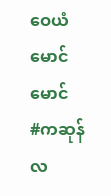ဝေယံမောင်မောင်
#ကဆုန်လ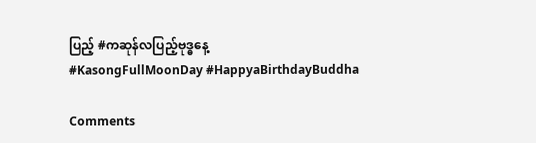ပြည့် #ကဆုန်လပြည့်ဗုဒ္ဓနေ့
#KasongFullMoonDay #HappyaBirthdayBuddha

Comments